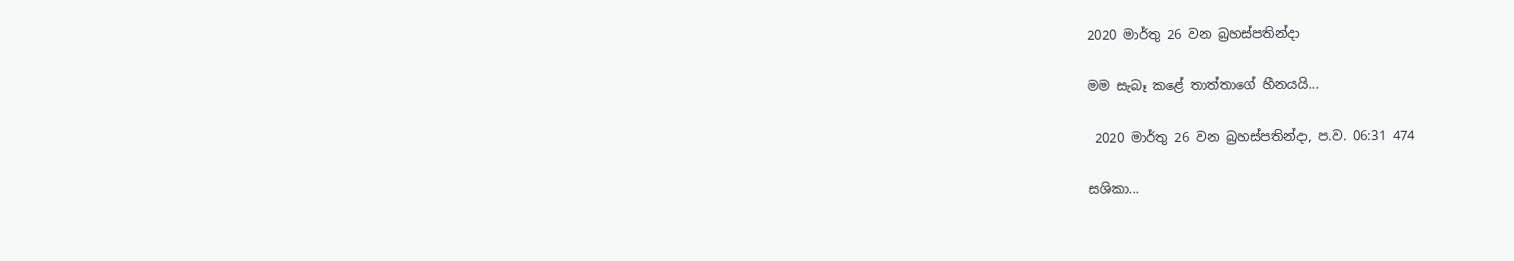2020 මාර්තු 26 වන බ්‍රහස්පතින්දා

මම සැබෑ කළේ තාත්තාගේ හීනයයි...

 2020 මාර්තු 26 වන බ්‍රහස්පතින්දා, ප.ව. 06:31 474

සශිකා...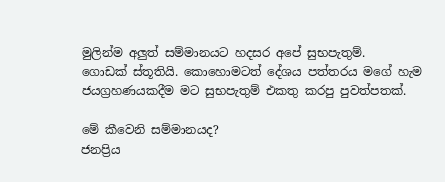මුලින්ම අලුත් සම්මානයට හදසර අපේ සුභපැතුම්.
ගොඩක් ස්තූතියි. කොහොමටත් දේශය පත්තරය මගේ හැම ජයග්‍රහණයකදීම මට සුභපැතුම් එකතු කරපු පුවත්පතක්.

මේ කීවෙනි සම්මානයද?
ජනප්‍රිය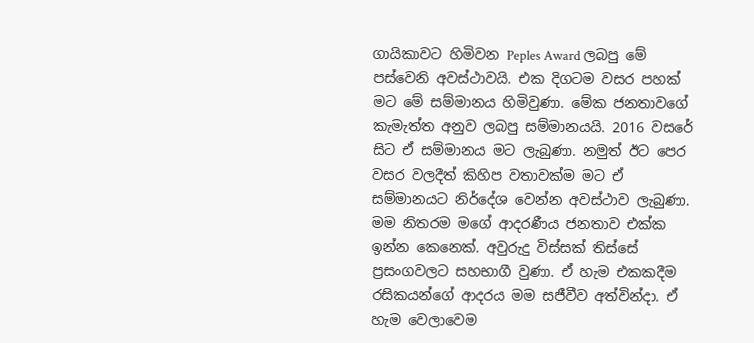ගායිකාවට හිමිවන Peples Award ලබපු මේ පස්වෙනි අවස්ථාවයි. එක දිගටම වසර පහක් මට මේ සම්මානය හිමිවුණා. මේක ජනතාවගේ කැමැත්ත අනුව ලබපු සම්මානයයි. 2016 වසරේ සිට ඒ සම්මානය මට ලැබුණා. නමුත් ඊට පෙර වසර වලදීත් කිහිප වතාවක්ම මට ඒ සම්මානයට නිර්දේශ වෙන්න අවස්ථාව ලැබුණා. මම නිතරම මගේ ආදරණීය ජනතාව එක්ක ඉන්න කෙනෙක්. අවුරුදු විස්සක් තිස්සේ ප්‍රසංගවලට සහභාගී වුණා. ඒ හැම එකකදීම රසිකයන්ගේ ආදරය මම සජීවීව අත්වින්දා. ඒ හැම වෙලාවෙම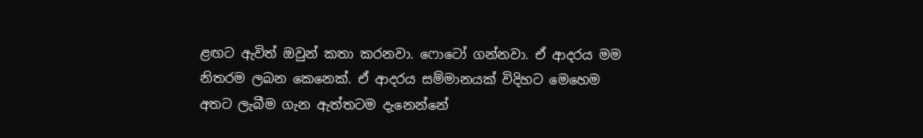ළඟට ඇවිත් ඔවුන් කතා කරනවා. ෆොටෝ ගන්නවා. ඒ ආදරය මම නිතරම ලබන කෙනෙක්. ඒ ආදරය සම්මානයක් විදිහට මෙහෙම අතට ලැබීම ගැන ඇත්තටම දැනෙන්නේ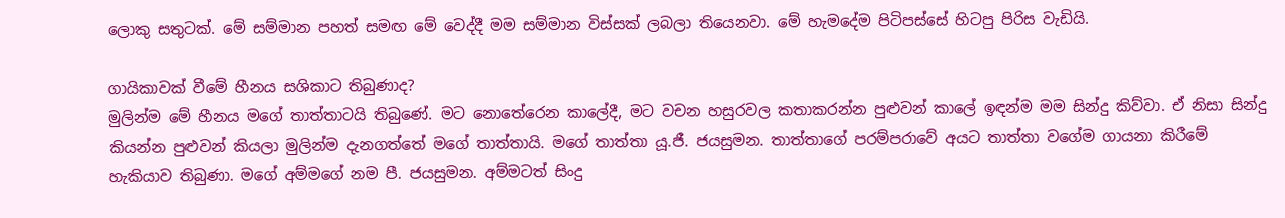ලොකු සතුටක්. මේ සම්මාන පහත් සමඟ මේ වෙද්දී මම සම්මාන විස්සක් ලබලා තියෙනවා. මේ හැමදේම පිටිපස්සේ හිටපු පිරිස වැඩියි.

ගායිකාවක් වීමේ හීනය සශිකාට තිබුණාද?
මුලින්ම මේ හීනය මගේ තාත්තාටයි තිබුණේ. මට නොතේරෙන කාලේදී, මට වචන හසුරවල කතාකරන්න පුළුවන් කාලේ ඉඳන්ම මම සින්දු කිව්වා. ඒ නිසා සින්දු කියන්න පුළුවන් කියලා මුලින්ම දැනගත්තේ මගේ තාත්තායි. මගේ තාත්තා යූ.ජී. ජයසුමන. තාත්තාගේ පරම්පරාවේ අයට තාත්තා වගේම ගායනා කිරීමේ හැකියාව තිබුණා. මගේ අම්මගේ නම පී. ජයසුමන. අම්මටත් සිංදු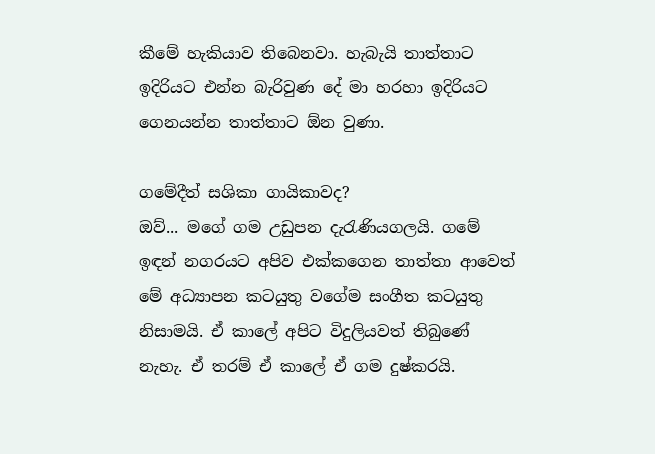කීමේ හැකියාව තිබෙනවා. හැබැයි තාත්තාට ඉදිරියට එන්න බැරිවුණ දේ මා හරහා ඉදිරියට ගෙනයන්න තාත්තාට ඕන වුණා.

ගමේදීත් සශිකා ගායිකාවද?
ඔව්... මගේ ගම උඩුපන දැරැණියගලයි. ගමේ ඉඳන් නගරයට අපිව එක්කගෙන තාත්තා ආවෙත් මේ අධ්‍යාපන කටයුතු වගේම සංගීත කටයුතු නිසාමයි. ඒ කාලේ අපිට විදුලියවත් තිබුණේ නැහැ. ඒ තරම් ඒ කාලේ ඒ ගම දුෂ්කරයි.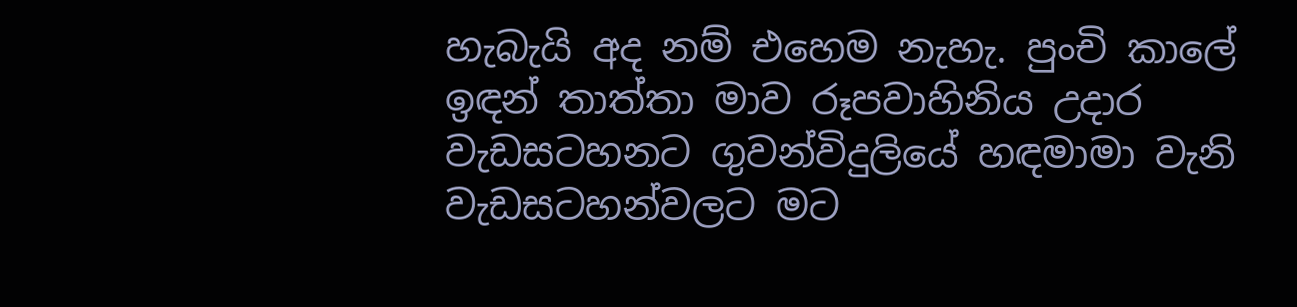හැබැයි අද නම් එහෙම නැහැ. පුංචි කාලේ ඉඳන් තාත්තා මාව රූපවාහිනිය උදාර වැඩසටහනට ගුවන්විදුලියේ හඳමාමා වැනි වැඩසටහන්වලට මට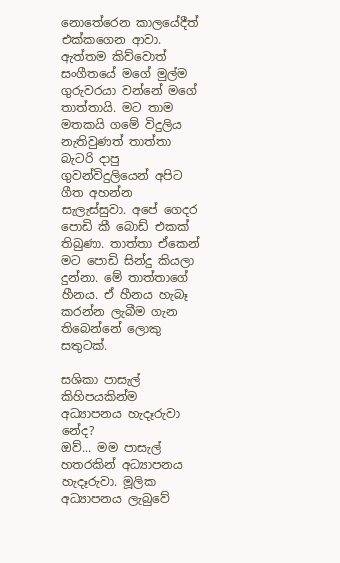නොතේරෙන කාලයේදීත් එක්කගෙන ආවා. ඇත්තම කිව්වොත් සංගීතයේ මගේ මුල්ම ගුරුවරයා වන්නේ මගේ තාත්තායි. මට තාම මතකයි ගමේ විදුලිය නැතිවුණත් තාත්තා බැටරි දාපු ගුවන්විදුලියෙන් අපිට ගීත අහන්න සැලැස්සුවා. අපේ ගෙදර පොඩි කී බොඩ් එකක් තිබුණා. තාත්තා ඒකෙන් මට පොඩි සින්දු කියලා දුන්නා. මේ තාත්තාගේ හීනය. ඒ හීනය හැබෑ කරන්න ලැබීම ගැන තිබෙන්නේ ලොකු සතුටක්.

සශිකා පාසැල් කිහිපයකින්ම අධ්‍යාපනය හැදෑරුවා නේද?
ඔව්... මම පාසැල් හතරකින් අධ්‍යාපනය හැදෑරුවා. මූලික අධ්‍යාපනය ලැබුවේ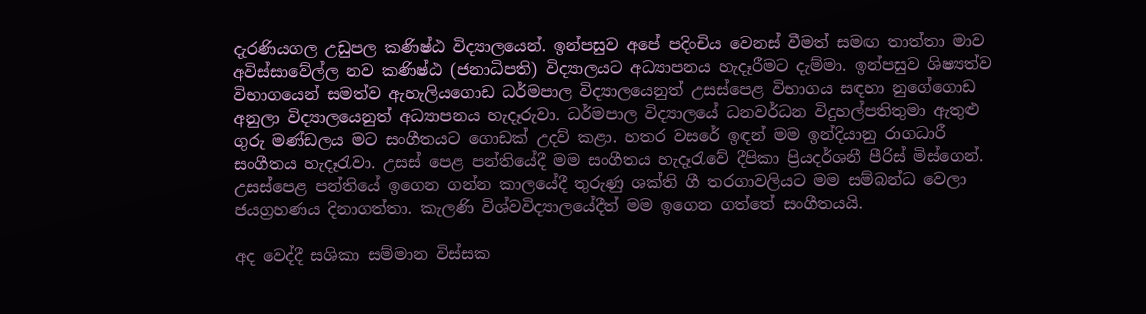දැරණියගල උඩුපල කණිෂ්ඨ විද්‍යාලයෙන්. ඉන්පසුව අපේ පදිංචිය වෙනස් වීමත් සමඟ තාත්තා මාව අවිස්සාවේල්ල නව කණිෂ්ඨ (ජනාධිපති) විද්‍යාලයට අධ්‍යාපනය හැදෑරීමට දැම්මා. ඉන්පසුව ශිෂ්‍යත්ව විභාගයෙන් සමත්ව ඇහැලියගොඩ ධර්මපාල විද්‍යාලයෙනුත් උසස්පෙළ විභාගය සඳහා නුගේගොඩ අනුලා විද්‍යාලයෙනුත් අධ්‍යාපනය හැදෑරුවා. ධර්මපාල විද්‍යාලයේ ධනවර්ධන විදුහල්පතිතුමා ඇතුළු ගුරු මණ්ඩලය මට සංගීතයට ගොඩක් උදව් කළා. හතර වසරේ ඉඳන් මම ඉන්දියානු රාගධාරී සංගීතය හැදෑරැවා. උසස් පෙළ පන්තියේදී මම සංගීතය හැදෑරැවේ දීපිකා ප්‍රියදර්ශනී පීරිස් මිස්ගෙන්. උසස්පෙළ පන්තියේ ඉගෙන ගන්න කාලයේදී තුරුණු ශක්ති ගී තරගාවලියට මම සම්බන්ධ වෙලා ජයග්‍රහණය දිනාගත්තා. කැලණි විශ්වවිද්‍යාලයේදීත් මම ඉගෙන ගත්තේ සංගීතයයි.

අද වෙද්දී සශිකා සම්මාන විස්සක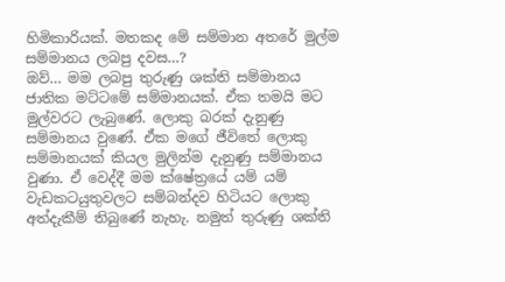හිමිකාරියක්. මතකද මේ සම්මාන අතරේ මුල්ම සම්මානය ලබපු දවස...?
ඔව්... මම ලබපු තුරුණු ශක්ති සම්මානය ජාතික මට්ටමේ සම්මානයක්. ඒක තමයි මට මුල්වරට ලැබුණේ. ලොකු බරක් දැනුණු සම්මානය වුණේ. ඒක මගේ ජීවිතේ ලොකු සම්මානයක් කියල මුලින්ම දැනුණු සම්මානය වුණා. ඒ වෙද්දී මම ක්ෂේත්‍රයේ යම් යම් වැඩකටයුතුවලට සම්බන්දව හිටියට ලොකු අත්දැකීම් තිබුණේ නැහැ. නමුත් තුරුණු ශක්ති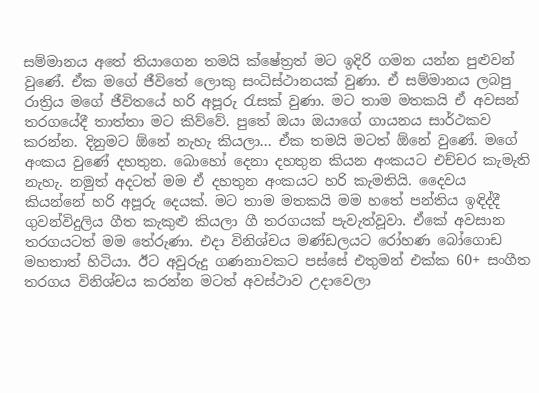සම්මානය අතේ තියාගෙන තමයි ක්ෂේත්‍රත් මට ඉදිරි ගමන යන්න පුළුවන් වුණේ. ඒක මගේ ජීවිතේ ලොකු සංධිස්ථානයක් වුණා. ඒ සම්මානය ලබපු රාත්‍රිය මගේ ජීවිතයේ හරි අපූරු රැසක් වුණා. මට තාම මතකයි ඒ අවසන් තරගයේදී තාත්තා මට කිව්වේ. පුතේ ඔයා ඔයාගේ ගායනය සාර්ථකව කරන්න. දිනුමට ඕනේ නැහැ කියලා... ඒක තමයි මටත් ඕනේ වුණේ. මගේ අංකය වුණේ දහතුන. බොහෝ දෙනා දහතුන කියන අංකයට එච්චර කැමැති නැහැ. නමුත් අදටත් මම ඒ දහතුන අංකයට හරි කැමතියි. දෛවය කියන්නේ හරි අපූරු දෙයක්. මට තාම මතකයි මම හතේ පන්තිය ඉඳිද්දී ගුවන්විදුලිය ගීත කැකුළු කියලා ගී තරගයක් පැවැත්වූවා. ඒකේ අවසාන තරගයටත් මම තේරුණා. එදා විනිශ්චය මණ්ඩලයට රෝහණ බෝගොඩ මහතාත් හිටියා. ඊට අවුරුදු ගණනාවකට පස්සේ එතුමන් එක්ක 60+ සංගීත තරගය විනිශ්චය කරන්න මටත් අවස්ථාව උදාවෙලා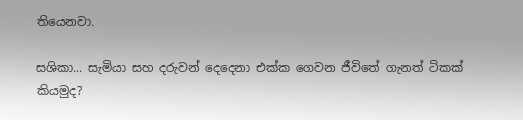තියෙනවා.

සශිකා... සැමියා සහ දරුවන් දෙදෙනා එක්ක ගෙවන ජීවිතේ ගැනත් ටිකක් කියමුද?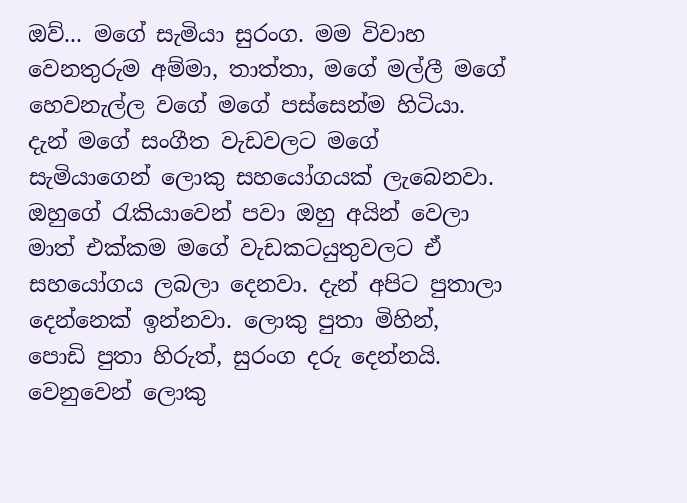ඔව්... මගේ සැමියා සුරංග. මම විවාහ වෙනතුරුම අම්මා, තාත්තා, මගේ මල්ලී මගේ හෙවනැල්ල වගේ මගේ පස්සෙන්ම හිටියා. දැන් මගේ සංගීත වැඩවලට මගේ සැමියාගෙන් ලොකු සහයෝගයක් ලැබෙනවා. ඔහුගේ රැකියාවෙන් පවා ඔහු අයින් වෙලා මාත් එක්කම මගේ වැඩකටයුතුවලට ඒ සහයෝගය ලබලා දෙනවා. දැන් අපිට පුතාලා දෙන්නෙක් ඉන්නවා. ලොකු පුතා මිහින්, පොඩි පුතා හිරුත්, සුරංග දරු දෙන්නයි. වෙනුවෙන් ලොකු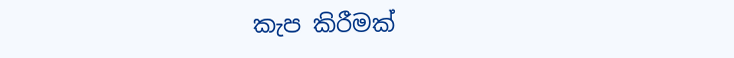කැප කිරීමක්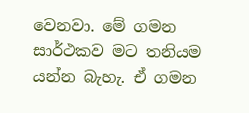වෙනවා. මේ ගමන සාර්ථකව මට තනියම යන්න බැහැ. ඒ ගමන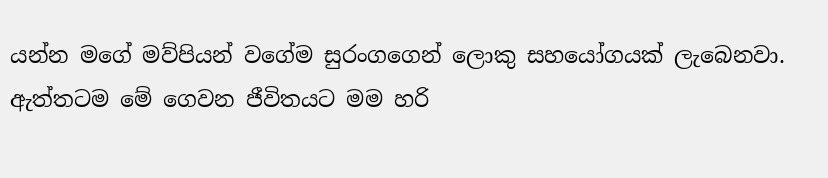යන්න මගේ මව්පියන් වගේම සුරංගගෙන් ලොකු සහයෝගයක් ලැබෙනවා. ඇත්තටම මේ ගෙවන ජීවිතයට මම හරි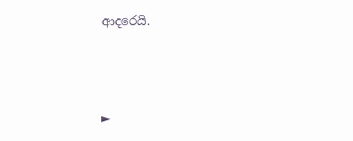ආදරෙයි.



►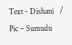Text - Dishani   /  Pic – Sumudu